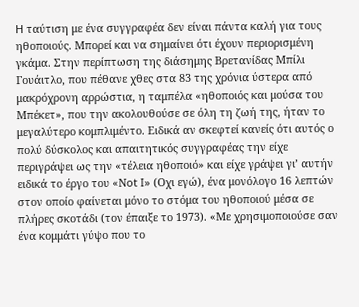H ταύτιση με ένα συγγραφέα δεν είναι πάντα καλή για τους ηθοποιούς. Μπορεί και να σημαίνει ότι έχουν περιορισμένη γκάμα. Στην περίπτωση της διάσημης Βρετανίδας Μπίλι Γουάιτλο, που πέθανε χθες στα 83 της χρόνια ύστερα από μακρόχρονη αρρώστια, η ταμπέλα «ηθοποιός και μούσα του Μπέκετ», που την ακολουθούσε σε όλη τη ζωή της, ήταν το μεγαλύτερο κομπλιμέντο. Ειδικά αν σκεφτεί κανείς ότι αυτός ο πολύ δύσκολος και απαιτητικός συγγραφέας την είχε περιγράψει ως την «τέλεια ηθοποιό» και είχε γράψει γι’ αυτήν ειδικά το έργο του «Νot I» (Οχι εγώ), ένα μονόλογο 16 λεπτών στον οποίο φαίνεται μόνο το στόμα του ηθοποιού μέσα σε πλήρες σκοτάδι (τον έπαιξε το 1973). «Με χρησιμοποιούσε σαν ένα κομμάτι γύψο που το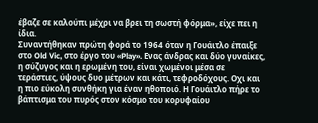έβαζε σε καλούπι μέχρι να βρει τη σωστή φόρμα», είχε πει η ίδια.
Συναντήθηκαν πρώτη φορά το 1964 όταν η Γουάιτλο έπαιξε στο Old Vic, στο έργο του «Play». Eνας άνδρας και δύο γυναίκες, η σύζυγος και η ερωμένη του, είναι χωμένοι μέσα σε τεράστιες, ύψους δυο μέτρων και κάτι, τεφροδόχους. Οχι και η πιο εύκολη συνθήκη για έναν ηθοποιό. Η Γουάιτλο πήρε το βάπτισμα του πυρός στον κόσμο του κορυφαίου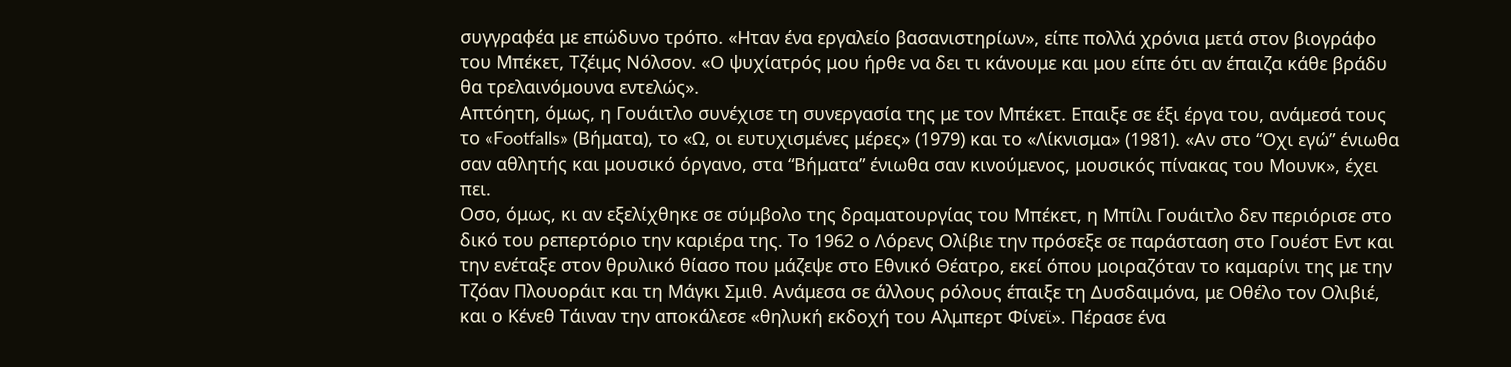συγγραφέα με επώδυνο τρόπο. «Ηταν ένα εργαλείο βασανιστηρίων», είπε πολλά χρόνια μετά στον βιογράφο του Μπέκετ, Τζέιμς Νόλσον. «Ο ψυχίατρός μου ήρθε να δει τι κάνουμε και μου είπε ότι αν έπαιζα κάθε βράδυ θα τρελαινόμουνα εντελώς».
Απτόητη, όμως, η Γουάιτλο συνέχισε τη συνεργασία της με τον Μπέκετ. Επαιξε σε έξι έργα του, ανάμεσά τους το «Footfalls» (Βήματα), το «Ω, οι ευτυχισμένες μέρες» (1979) και το «Λίκνισμα» (1981). «Αν στο “Οχι εγώ” ένιωθα σαν αθλητής και μουσικό όργανο, στα “Βήματα” ένιωθα σαν κινούμενος, μουσικός πίνακας του Μουνκ», έχει πει.
Οσο, όμως, κι αν εξελίχθηκε σε σύμβολο της δραματουργίας του Μπέκετ, η Μπίλι Γουάιτλο δεν περιόρισε στο δικό του ρεπερτόριο την καριέρα της. Το 1962 ο Λόρενς Ολίβιε την πρόσεξε σε παράσταση στο Γουέστ Εντ και την ενέταξε στον θρυλικό θίασο που μάζεψε στο Εθνικό Θέατρο, εκεί όπου μοιραζόταν το καμαρίνι της με την Τζόαν Πλουοράιτ και τη Μάγκι Σμιθ. Ανάμεσα σε άλλους ρόλους έπαιξε τη Δυσδαιμόνα, με Οθέλο τον Ολιβιέ, και ο Κένεθ Τάιναν την αποκάλεσε «θηλυκή εκδοχή του Αλμπερτ Φίνεϊ». Πέρασε ένα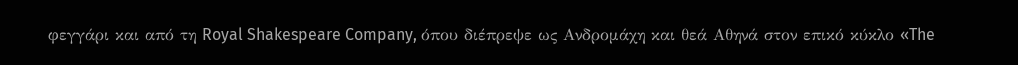φεγγάρι και από τη Royal Shakespeare Company, όπου διέπρεψε ως Ανδρομάχη και θεά Αθηνά στον επικό κύκλο «The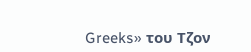Greeks» του Τζον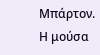Μπάρτον.
Η μούσα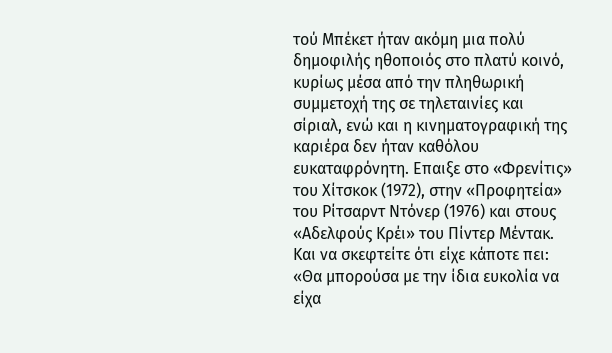τού Μπέκετ ήταν ακόμη μια πολύ δημοφιλής ηθοποιός στο πλατύ κοινό, κυρίως μέσα από την πληθωρική συμμετοχή της σε τηλεταινίες και σίριαλ, ενώ και η κινηματογραφική της καριέρα δεν ήταν καθόλου ευκαταφρόνητη. Επαιξε στο «Φρενίτις» του Χίτσκοκ (1972), στην «Προφητεία» του Ρίτσαρντ Ντόνερ (1976) και στους «Αδελφούς Κρέι» του Πίντερ Μέντακ. Και να σκεφτείτε ότι είχε κάποτε πει: «Θα μπορούσα με την ίδια ευκολία να είχα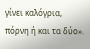γίνει καλόγρια, πόρνη ή και τα δύο».